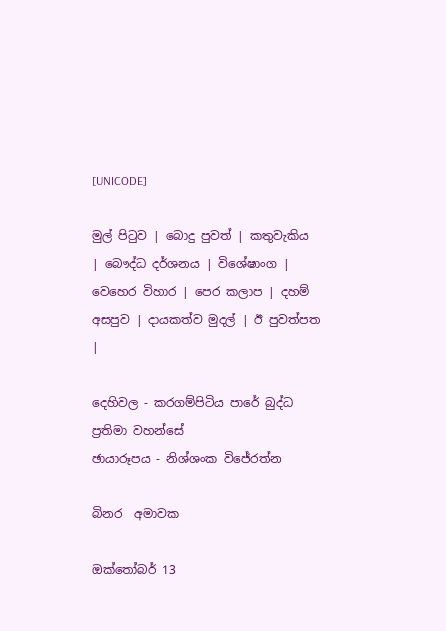[UNICODE]

මුල් පිටුව | බොදු පුවත් | කතුවැකිය | බෞද්ධ දර්ශනය | විශේෂාංග | වෙහෙර විහාර | පෙර කලාප | දහම් අසපුව | දායකත්ව මුදල් | ඊ පුවත්පත |

දෙහිවල - කරගම්පිටිය පාරේ බුද්ධ ප්‍රතිමා වහන්සේ
ඡායාරූපය - නිශ්ශංක විජේරත්න

බිනර  අමාවක

ඔක්තෝබර් 13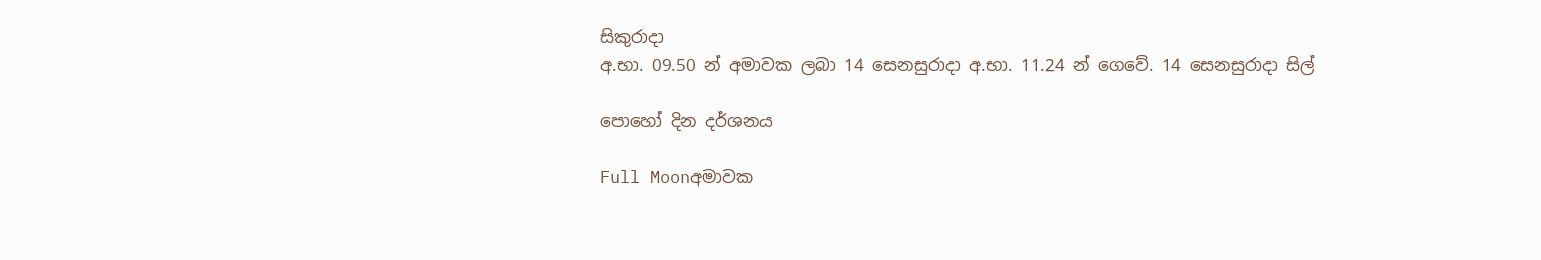සිකුරාදා
අ.භා. 09.50 න් අමාවක ලබා 14 සෙනසුරාදා අ.භා. 11.24 න් ගෙවේ. 14 සෙනසුරාදා සිල්

පොහෝ දින දර්ශනය

Full Moonඅමාවක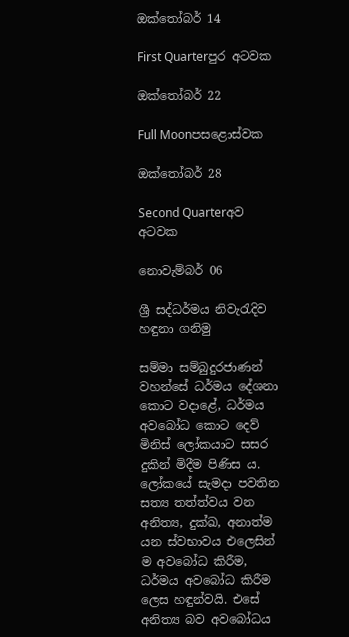ඔක්තෝබර් 14

First Quarterපුර අටවක

ඔක්තෝබර් 22

Full Moonපසළොස්වක

ඔක්තෝබර් 28

Second Quarterඅව අටවක

නොවැම්බර් 06

ශ්‍රී සද්ධර්මය නිවැරැදිව හඳුනා ගනිමු

සම්මා සම්බුදුරජාණන් වහන්සේ ධර්මය දේශනා කොට වදාළේ, ධර්මය අවබෝධ කොට දෙව් මිනිස් ලෝකයාට සසර දුකින් මිදීම පිණිස ය. ලෝකයේ සැමදා පවතින සත්‍ය තත්ත්වය වන අනිත්‍ය, දුක්ඛ, අනාත්ම යන ස්වභාවය එලෙසින් ම අවබෝධ කිරීම, ධර්මය අවබෝධ කිරීම ලෙස හඳුන්වයි. එසේ අනිත්‍ය බව අවබෝධය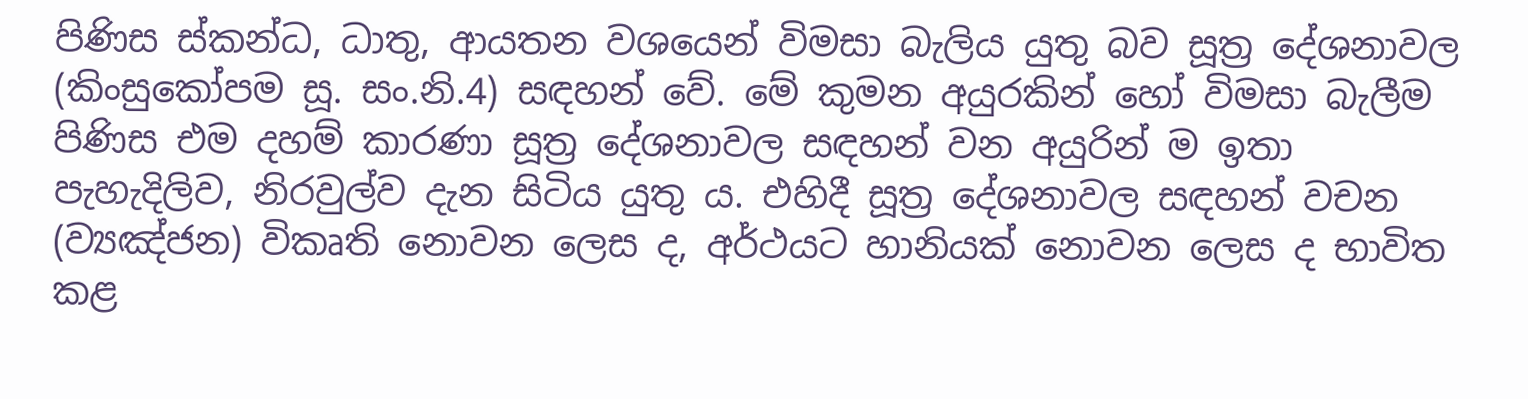පිණිස ස්කන්ධ, ධාතු, ආයතන වශයෙන් විමසා බැලිය යුතු බව සූත්‍ර දේශනාවල (කිංසුකෝපම සූ. සං.නි.4) සඳහන් වේ. මේ කුමන අයුරකින් හෝ විමසා බැලීම පිණිස එම දහම් කාරණා සූත්‍ර දේශනාවල සඳහන් වන අයුරින් ම ඉතා පැහැදිලිව, නිරවුල්ව දැන සිටිය යුතු ය. එහිදී සූත්‍ර දේශනාවල සඳහන් වචන (ව්‍යඤ්ජන) විකෘති නොවන ලෙස ද, අර්ථයට හානියක් නොවන ලෙස ද භාවිත කළ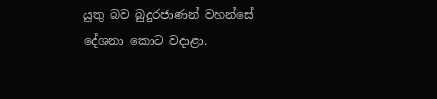යුතු බව බුදුරජාණන් වහන්සේ දේශනා කොට වදාළා.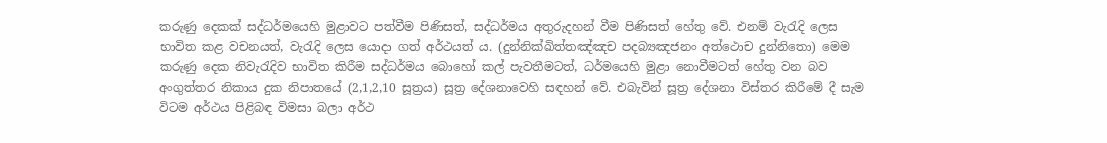කරුණු දෙකක් සද්ධර්මයෙහි මුළාවට පත්වීම පිණිසත්, සද්ධර්මය අතුරුදහන් වීම පිණිසත් හේතු වේ. එනම් වැරැදි ලෙස භාවිත කළ වචනයත්, වැරැදි ලෙස යොදා ගත් අර්ථයත් ය. (දුන්නික්ඛිත්තඤ්ඤච පදබ්‍යඤජනං අත්ථොච දුන්නිතො) මෙම කරුණු දෙක නිවැරැදිව භාවිත කිරීම සද්ධර්මය බොහෝ කල් පැවතීමටත්, ධර්මයෙහි මුළා නොවීමටත් හේතු වන බව අංගුත්තර නිකාය දුක නිපාතයේ (2,1,2,10 සූත්‍රය) සූත්‍ර දේශනාවෙහි සඳහන් වේ. එබැවින් සූත්‍ර දේශනා විස්තර කිරීමේ දී සැම විටම අර්ථය පිළිබඳ විමසා බලා අර්ථ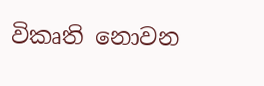විකෘති නොවන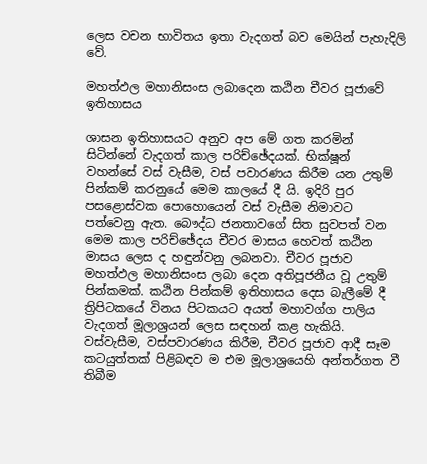ලෙස වචන භාවිතය ඉතා වැදගත් බව මෙයින් පැහැදිලි වේ.

මහත්ඵල මහානිසංස ලබාදෙන කඨින චීවර පූජාවේ ඉතිහාසය

ශාසන ඉතිහාසයට අනුව අප මේ ගත කරමින් සිටින්නේ වැදගත් කාල පරිච්ඡේදයක්. භික්ෂූන් වහන්සේ වස් වැසීම, වස් පවාරණය කිරීම යන උතුම් පින්කම් කරනුයේ මෙම කාලයේ දී යි. ඉදිරි පුර පසළොස්වක පොහොයෙන් වස් වැසීම නිමාවට පත්වෙනු ඇත. බෞද්ධ ජනතාවගේ සිත සුවපත් වන මෙම කාල පරිච්ඡේදය චීවර මාසය හෙවත් කඨින මාසය ලෙස ද හඳුන්වනු ලබනවා. චීවර පූජාව මහත්ඵල මහානිසංස ලබා දෙන අතිපූජනීය වූ උතුම් පින්කමක්. කඨින පින්කම් ඉතිහාසය දෙස බැලීමේ දී ත්‍රිපිටකයේ විනය පිටකයට අයත් මහාවග්ග පාලිය වැදගත් මූලාශ්‍රයන් ලෙස සඳහන් කළ හැකියි. වස්වැසීම, වස්පවාරණය කිරීම, චීවර පූජාව ආදී සෑම කටයුත්තක් පිළිබඳව ම එම මූලාශ්‍රයෙහි අන්තර්ගත වී තිබීම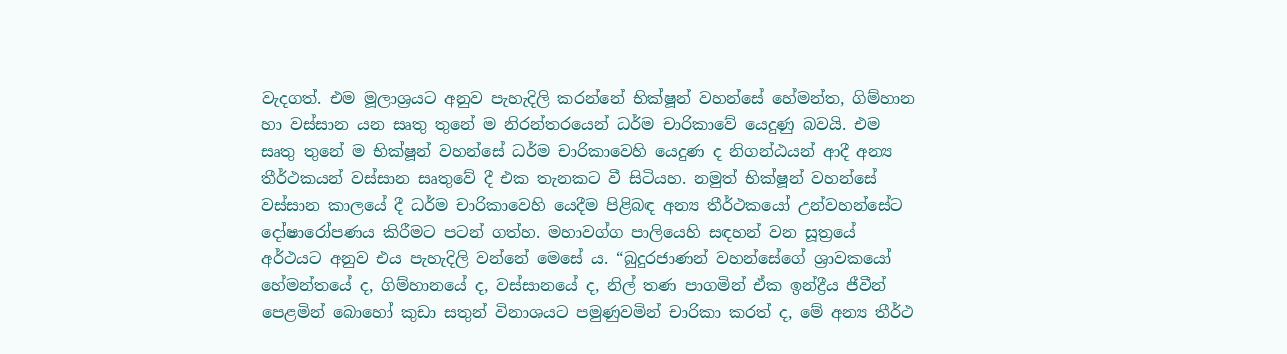වැදගත්. එම මූලාශ්‍රයට අනුව පැහැදිලි කරන්නේ භික්ෂූන් වහන්සේ හේමන්ත, ගිම්හාන හා වස්සාන යන සෘතු තුනේ ම නිරන්තරයෙන් ධර්ම චාරිකාවේ යෙදුණු බවයි. එම සෘතු තුනේ ම භික්ෂූන් වහන්සේ ධර්ම චාරිකාවෙහි යෙදුණ ද නිගන්ඨයන් ආදී අන්‍ය තීර්ථකයන් වස්සාන සෘතුවේ දී එක තැනකට වී සිටියහ. නමුත් භික්ෂූන් වහන්සේ වස්සාන කාලයේ දී ධර්ම චාරිකාවෙහි යෙදීම පිළිබඳ අන්‍ය තීර්ථකයෝ උන්වහන්සේට දෝෂාරෝපණය කිරීමට පටන් ගත්හ. මහාවග්ග පාලියෙහි සඳහන් වන සූත්‍රයේ අර්ථයට අනුව එය පැහැදිලි වන්නේ මෙසේ ය. “බුදුරජාණන් වහන්සේගේ ශ්‍රාවකයෝ හේමන්තයේ ද, ගිම්හානයේ ද, වස්සානයේ ද, නිල් තණ පාගමින් ඒක ඉන්ද්‍රීය ජීවීන් පෙළමින් බොහෝ කුඩා සතුන් විනාශයට පමුණුවමින් චාරිකා කරත් ද, මේ අන්‍ය තීර්ථ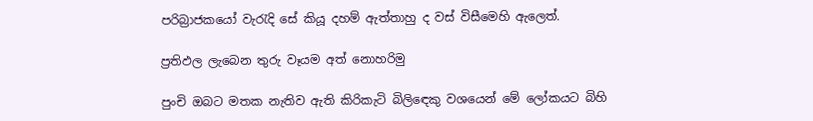පරිබ්‍රාජකයෝ වැරැදි සේ කියූ දහම් ඇත්තාහු ද වස් විසීමෙහි ඇලෙත්.

ප්‍රතිඵල ලැබෙන තුරු වෑයම අත් නොහරිමු

පුංචි ඔබට මතක නැතිව ඇති කිරිකැටි බිලිඳෙකු වශයෙන් මේ ලෝකයට බිහි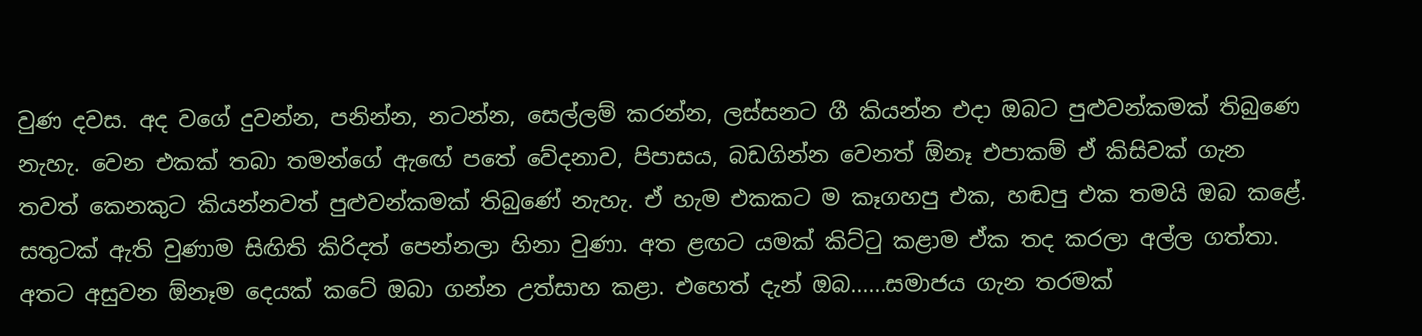වුණ දවස. අද වගේ දුවන්න, පනින්න, නටන්න, සෙල්ලම් කරන්න, ලස්සනට ගී කියන්න එදා ඔබට පුළුවන්කමක් තිබුණෙ නැහැ. වෙන එකක් තබා තමන්ගේ ඇඟේ පතේ වේදනාව, පිපාසය, බඩගින්න වෙනත් ඕනෑ එපාකම් ඒ කිසිවක් ගැන තවත් කෙනකුට කියන්නවත් පුළුවන්කමක් තිබුණේ නැහැ. ඒ හැම එකකට ම කෑගහපු එක, හඬපු එක තමයි ඔබ කළේ. සතුටක් ඇති වුණාම සිඟිති කිරිදත් පෙන්නලා හිනා වුණා. අත ළඟට යමක් කිට්ටු කළාම ඒක තද කරලා අල්ල ගත්තා. අතට අසුවන ඕනෑම දෙයක් කටේ ඔබා ගන්න උත්සාහ කළා. එහෙත් දැන් ඔබ......සමාජය ගැන තරමක්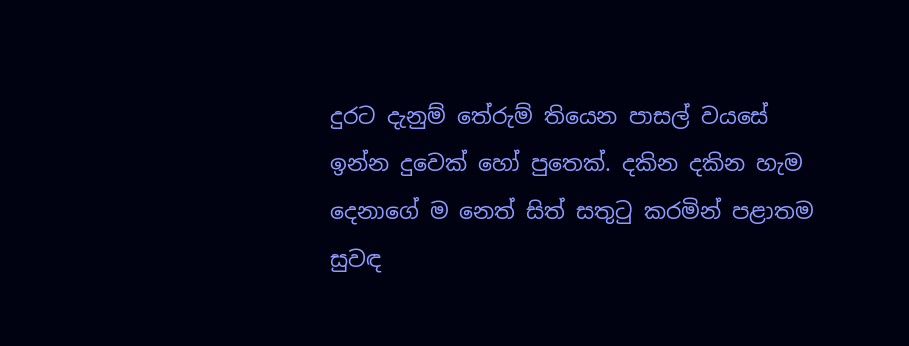දුරට දැනුම් තේරුම් තියෙන පාසල් වයසේ ඉන්න දුවෙක් හෝ පුතෙක්. දකින දකින හැම දෙනාගේ ම නෙත් සිත් සතුටු කරමින් පළාතම සුවඳ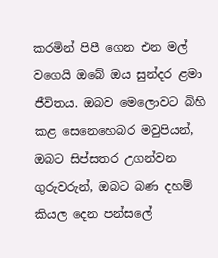කරමින් පිපී ගෙන එන මල් වගෙයි ඔබේ ඔය සුන්දර ළමා ජීවිතය. ඔබව මෙලොවට බිහි කළ සෙනෙහෙබර මවුපියන්, ඔබට සිප්සතර උගන්වන ගුරුවරුන්, ඔබට බණ දහම් කියල දෙන පන්සලේ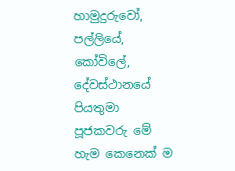හාමුදුරුවෝ, පල්ලියේ, කෝවිලේ, දේවස්ථානයේ පියතුමා පූජකවරු මේ හැම කෙනෙක් ම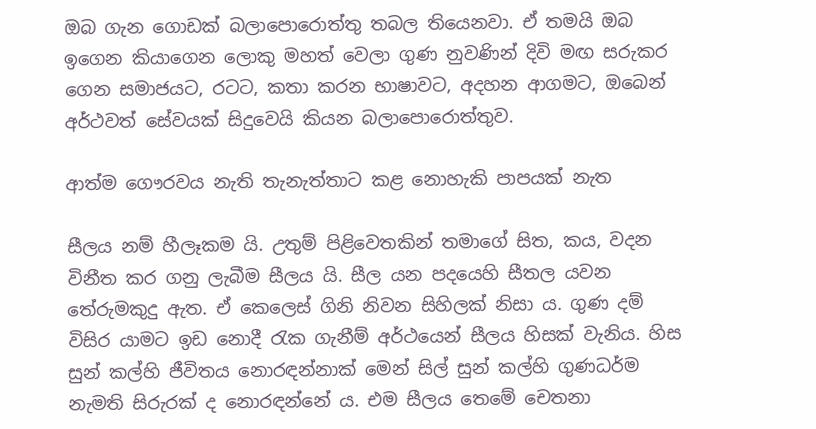ඔබ ගැන ගොඩක් බලාපොරොත්තු තබල තියෙනවා. ඒ තමයි ඔබ ඉගෙන කියාගෙන ලොකු මහත් වෙලා ගුණ නුවණින් දිවි මඟ සරුකර ගෙන සමාජයට, රටට, කතා කරන භාෂාවට, අදහන ආගමට, ඔබෙන් අර්ථවත් සේවයක් සිදුවෙයි කියන බලාපොරොත්තුව.

ආත්ම ගෞරවය නැති තැනැත්තාට කළ නොහැකි පාපයක් නැත

සීලය නම් හීලෑකම යි. උතුම් පිළිවෙතකින් තමාගේ සිත, කය, වදන විනීත කර ගනු ලැබීම සීලය යි. සීල යන පදයෙහි සීතල යවන තේරුමකුදු ඇත. ඒ කෙලෙස් ගිනි නිවන සිහිලක් නිසා ය. ගුණ දම් විසිර යාමට ඉඩ නොදී රැක ගැනීම් අර්ථයෙන් සීලය හිසක් වැනිය. හිස සුන් කල්හි ජීවිතය නොරඳන්නාක් මෙන් සිල් සුන් කල්හි ගුණධර්ම නැමති සිරුරක් ද නොරඳන්නේ ය. එම සීලය තෙමේ චෙතනා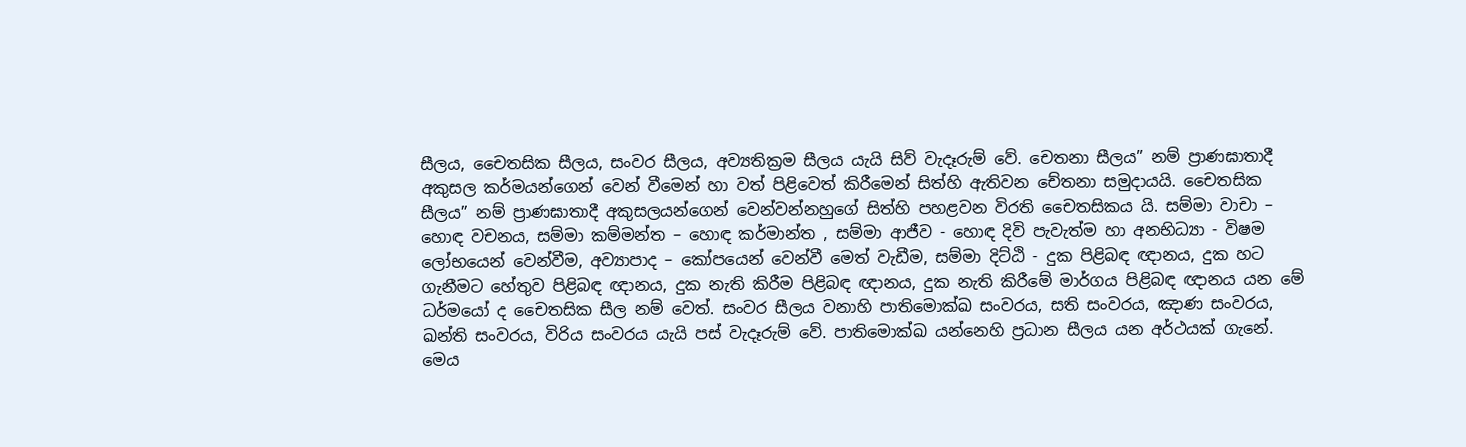සීලය, චෛතසික සීලය, සංවර සීලය, අව්‍යතික්‍රම සීලය යැයි සිව් වැදෑරුම් වේ. චෙතනා සීලය” නම් ප්‍රාණඝාතාදී අකුසල කර්මයන්ගෙන් වෙන් වීමෙන් හා වත් පිළිවෙත් කිරීමෙන් සිත්හි ඇතිවන චේතනා සමුදායයි. චෛතසික සීලය” නම් ප්‍රාණඝාතාදී අකුසලයන්ගෙන් වෙන්වන්නහුගේ සිත්හි පහළවන විරති චෛතසිකය යි. සම්මා වාචා – හොඳ වචනය, සම්මා කම්මන්ත – හොඳ කර්මාන්ත , සම්මා ආජීව - හොඳ දිවි පැවැත්ම හා අනභිධ්‍යා - විෂම ලෝභයෙන් වෙන්වීම, අව්‍යාපාද – කෝපයෙන් වෙන්වී මෙත් වැඩීම, සම්මා දිට්ඨි - දුක පිළිබඳ ඥානය, දුක හට ගැනීමට හේතුව පිළිබඳ ඥානය, දුක නැති කිරීම පිළිබඳ ඥානය, දුක නැති කිරීමේ මාර්ගය පිළිබඳ ඥානය යන මේ ධර්මයෝ ද චෛතසික සීල නම් වෙත්. සංවර සීලය වනාහි පාතිමොක්ඛ සංවරය, සති සංවරය, ඤාණ සංවරය, ඛන්ති සංවරය, විරිය සංවරය යැයි පස් වැදෑරුම් වේ. පාතිමොක්ඛ යන්නෙහි ප්‍රධාන සීලය යන අර්ථයක් ගැනේ. මෙය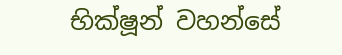භික්ෂූන් වහන්සේ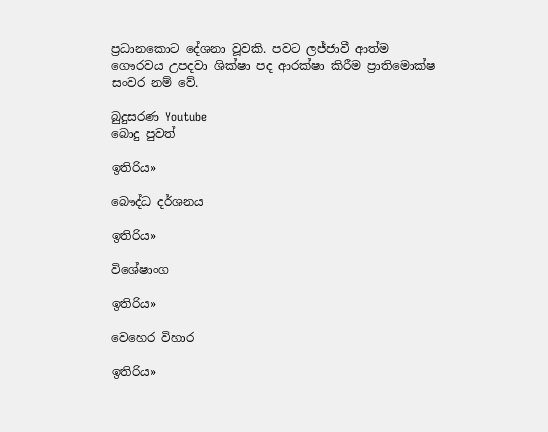ප්‍රධානකොට දේශනා වූවකි. පවට ලජ්ජාවී ආත්ම ගෞරවය උපදවා ශික්ෂා පද ආරක්ෂා කිරීම ප්‍රාතිමොක්ෂ සංවර නම් වේ.

බුදුසරණ Youtube
බොදු පුවත්

ඉතිරිය»

බෞද්ධ දර්ශනය

ඉතිරිය»

විශේෂාංග

ඉතිරිය»

වෙහෙර විහාර

ඉතිරිය»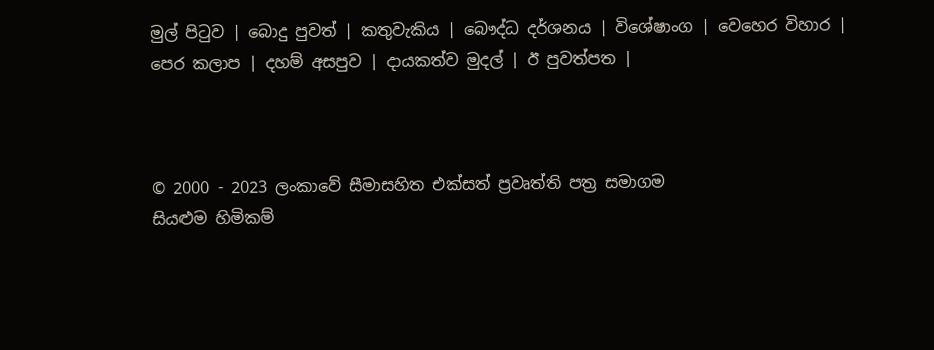මුල් පිටුව | බොදු පුවත් | කතුවැකිය | බෞද්ධ දර්ශනය | විශේෂාංග | වෙහෙර විහාර | පෙර කලාප | දහම් අසපුව | දායකත්ව මුදල් | ඊ පුවත්පත |



© 2000 - 2023 ලංකාවේ සීමාසහිත එක්සත් ප්‍රවෘත්ති පත්‍ර සමාගම
සියළුම හිමිකම්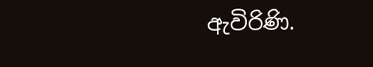ඇවිරිණි.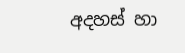අදහස් හා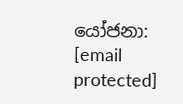යෝජනා: [email protected]